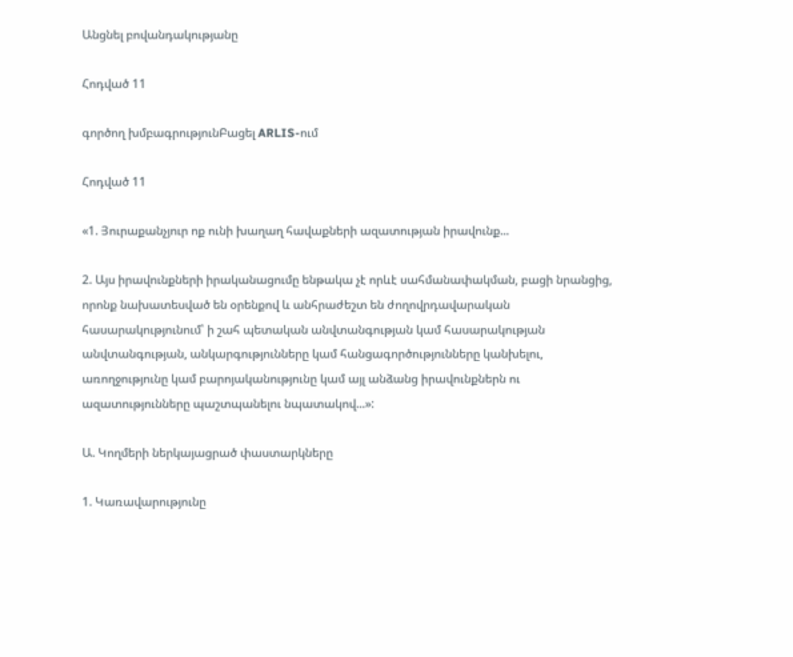Անցնել բովանդակությանը

Հոդված 11

գործող խմբագրությունԲացել ARLIS-ում

Հոդված 11

«1. Յուրաքանչյուր ոք ունի խաղաղ հավաքների ազատության իրավունք...

2. Այս իրավունքների իրականացումը ենթակա չէ որևէ սահմանափակման, բացի նրանցից, որոնք նախատեսված են օրենքով և անհրաժեշտ են ժողովրդավարական հասարակությունում՝ ի շահ պետական անվտանգության կամ հասարակության անվտանգության, անկարգությունները կամ հանցագործությունները կանխելու, առողջությունը կամ բարոյականությունը կամ այլ անձանց իրավունքներն ու ազատությունները պաշտպանելու նպատակով...»:

Ա. Կողմերի ներկայացրած փաստարկները

1. Կառավարությունը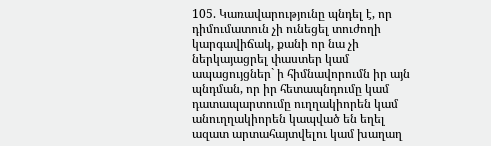105. Կառավարությունը պնդել է, որ դիմումատուն չի ունեցել տուժողի կարգավիճակ, քանի որ նա չի ներկայացրել փաստեր կամ ապացույցներ` ի հիմնավորումն իր այն պնդման, որ իր հետապնդումը կամ դատապարտումը ուղղակիորեն կամ անուղղակիորեն կապված են եղել ազատ արտահայտվելու կամ խաղաղ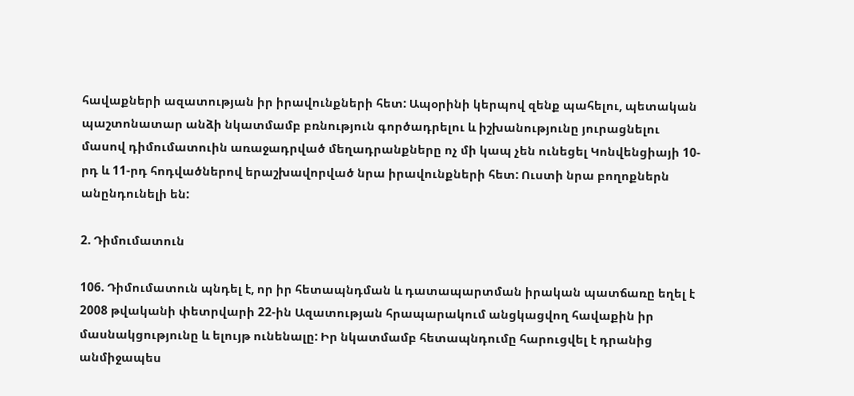հավաքների ազատության իր իրավունքների հետ: Ապօրինի կերպով զենք պահելու, պետական պաշտոնատար անձի նկատմամբ բռնություն գործադրելու և իշխանությունը յուրացնելու մասով դիմումատուին առաջադրված մեղադրանքները ոչ մի կապ չեն ունեցել Կոնվենցիայի 10-րդ և 11-րդ հոդվածներով երաշխավորված նրա իրավունքների հետ: Ուստի նրա բողոքներն անընդունելի են:

2. Դիմումատուն

106. Դիմումատուն պնդել է, որ իր հետապնդման և դատապարտման իրական պատճառը եղել է 2008 թվականի փետրվարի 22-ին Ազատության հրապարակում անցկացվող հավաքին իր մասնակցությունը և ելույթ ունենալը: Իր նկատմամբ հետապնդումը հարուցվել է դրանից անմիջապես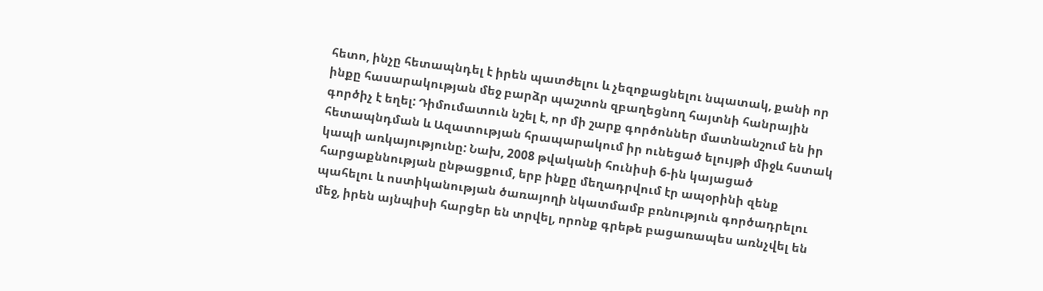հետո, ինչը հետապնդել է իրեն պատժելու և չեզոքացնելու նպատակ, քանի որ ինքը հասարակության մեջ բարձր պաշտոն զբաղեցնող հայտնի հանրային գործիչ է եղել: Դիմումատուն նշել է, որ մի շարք գործոններ մատնանշում են իր հետապնդման և Ազատության հրապարակում իր ունեցած ելույթի միջև հստակ կապի առկայությունը: Նախ, 2008 թվականի հունիսի 6-ին կայացած հարցաքննության ընթացքում, երբ ինքը մեղադրվում էր ապօրինի զենք պահելու և ոստիկանության ծառայողի նկատմամբ բռնություն գործադրելու մեջ, իրեն այնպիսի հարցեր են տրվել, որոնք գրեթե բացառապես առնչվել են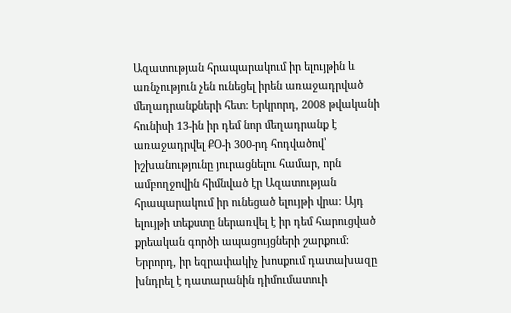Ազատության հրապարակում իր ելույթին և առնչություն չեն ունեցել իրեն առաջադրված մեղադրանքների հետ: Երկրորդ, 2008 թվականի հունիսի 13-ին իր դեմ նոր մեղադրանք է առաջադրվել ՔՕ-ի 300-րդ հոդվածով՝ իշխանությունը յուրացնելու համար, որն ամբողջովին հիմնված էր Ազատության հրապարակում իր ունեցած ելույթի վրա: Այդ ելույթի տեքստը ներառվել է իր դեմ հարուցված քրեական գործի ապացույցների շարքում: Երրորդ, իր եզրափակիչ խոսքում դատախազը խնդրել է դատարանին դիմումատուի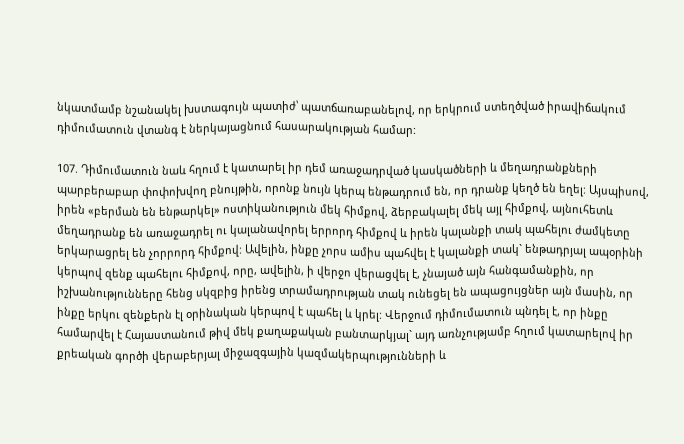նկատմամբ նշանակել խստագույն պատիժ՝ պատճառաբանելով, որ երկրում ստեղծված իրավիճակում դիմումատուն վտանգ է ներկայացնում հասարակության համար:

107. Դիմումատուն նաև հղում է կատարել իր դեմ առաջադրված կասկածների և մեղադրանքների պարբերաբար փոփոխվող բնույթին, որոնք նույն կերպ ենթադրում են, որ դրանք կեղծ են եղել: Այսպիսով, իրեն «բերման են ենթարկել» ոստիկանություն մեկ հիմքով, ձերբակալել մեկ այլ հիմքով, այնուհետև մեղադրանք են առաջադրել ու կալանավորել երրորդ հիմքով և իրեն կալանքի տակ պահելու ժամկետը երկարացրել են չորրորդ հիմքով: Ավելին, ինքը չորս ամիս պահվել է կալանքի տակ` ենթադրյալ ապօրինի կերպով զենք պահելու հիմքով, որը, ավելին, ի վերջո վերացվել է, չնայած այն հանգամանքին, որ իշխանությունները հենց սկզբից իրենց տրամադրության տակ ունեցել են ապացույցներ այն մասին, որ ինքը երկու զենքերն էլ օրինական կերպով է պահել և կրել: Վերջում դիմումատուն պնդել է, որ ինքը համարվել է Հայաստանում թիվ մեկ քաղաքական բանտարկյալ` այդ առնչությամբ հղում կատարելով իր քրեական գործի վերաբերյալ միջազգային կազմակերպությունների և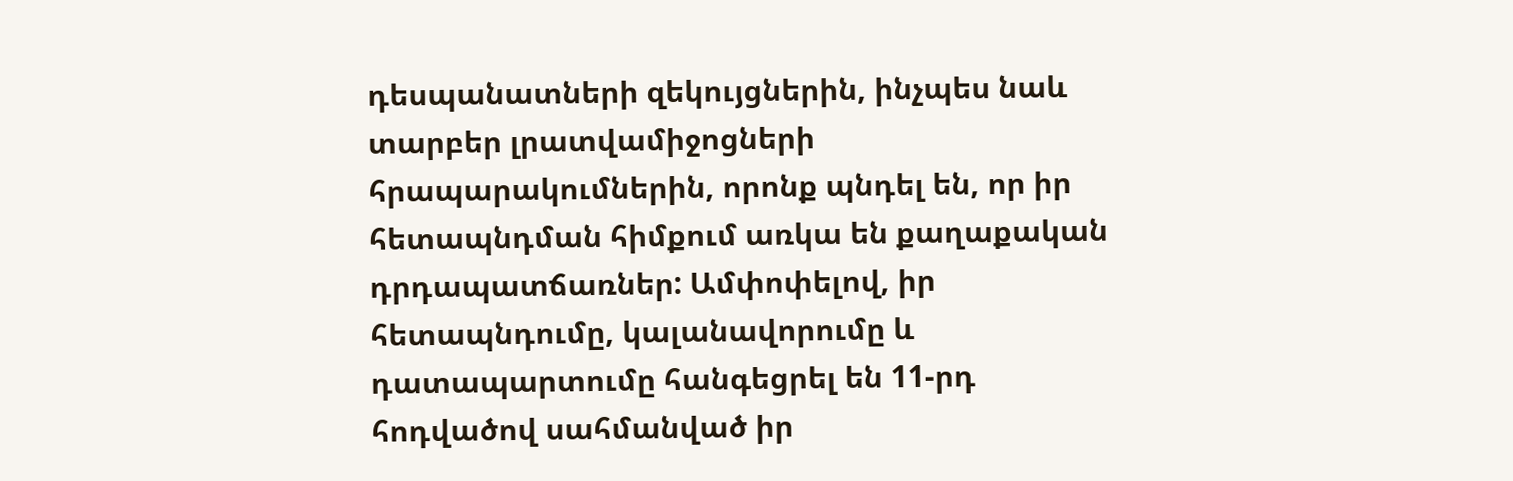դեսպանատների զեկույցներին, ինչպես նաև տարբեր լրատվամիջոցների հրապարակումներին, որոնք պնդել են, որ իր հետապնդման հիմքում առկա են քաղաքական դրդապատճառներ: Ամփոփելով, իր հետապնդումը, կալանավորումը և դատապարտումը հանգեցրել են 11-րդ հոդվածով սահմանված իր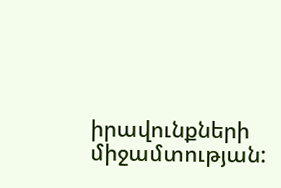իրավունքների միջամտության: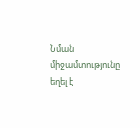Նման միջամտությունը եղել է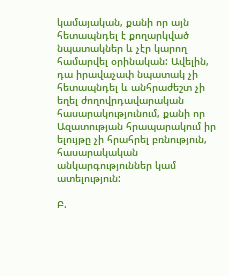կամայական, քանի որ այն հետապնդել է քողարկված նպատակներ և չէր կարող համարվել օրինական: Ավելին, դա իրավաչափ նպատակ չի հետապնդել և անհրաժեշտ չի եղել ժողովրդավարական հասարակությունում, քանի որ Ազատության հրապարակում իր ելույթը չի հրահրել բռնություն, հասարակական անկարգություններ կամ ատելություն:

Բ.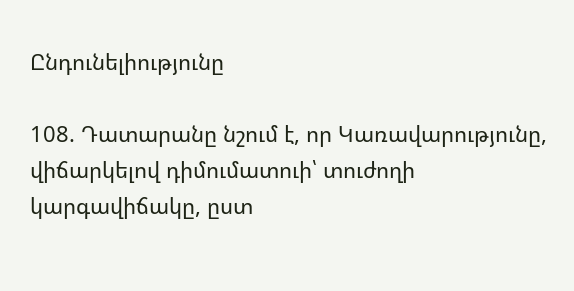Ընդունելիությունը

108. Դատարանը նշում է, որ Կառավարությունը, վիճարկելով դիմումատուի՝ տուժողի կարգավիճակը, ըստ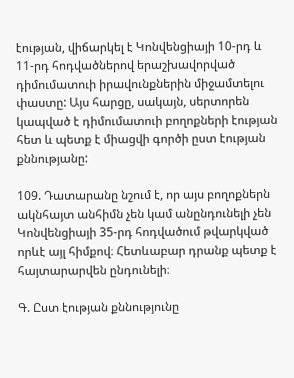էության, վիճարկել է Կոնվենցիայի 10-րդ և 11-րդ հոդվածներով երաշխավորված դիմումատուի իրավունքներին միջամտելու փաստը: Այս հարցը, սակայն, սերտորեն կապված է դիմումատուի բողոքների էության հետ և պետք է միացվի գործի ըստ էության քննությանը:

109. Դատարանը նշում է, որ այս բողոքներն ակնհայտ անհիմն չեն կամ անընդունելի չեն Կոնվենցիայի 35-րդ հոդվածում թվարկված որևէ այլ հիմքով։ Հետևաբար դրանք պետք է հայտարարվեն ընդունելի։

Գ. Ըստ էության քննությունը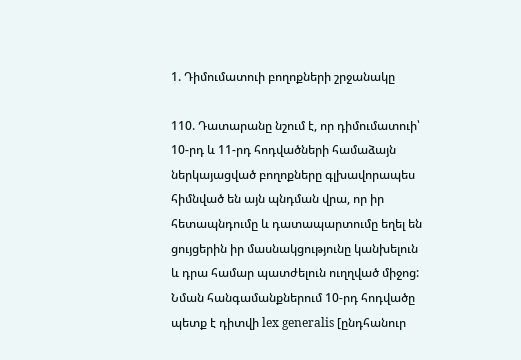1. Դիմումատուի բողոքների շրջանակը

110. Դատարանը նշում է, որ դիմումատուի՝ 10-րդ և 11-րդ հոդվածների համաձայն ներկայացված բողոքները գլխավորապես հիմնված են այն պնդման վրա, որ իր հետապնդումը և դատապարտումը եղել են ցույցերին իր մասնակցությունը կանխելուն և դրա համար պատժելուն ուղղված միջոց: Նման հանգամանքներում 10-րդ հոդվածը պետք է դիտվի lex generalis [ընդհանուր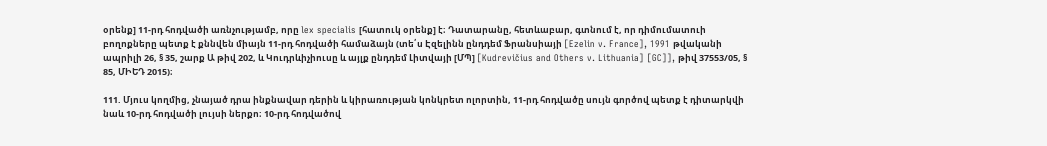օրենք] 11-րդ հոդվածի առնչությամբ, որը lex specialis [հատուկ օրենք] է։ Դատարանը, հետևաբար, գտնում է, որ դիմումատուի բողոքները պետք է քննվեն միայն 11-րդ հոդվածի համաձայն (տե՛ս Էզելինն ընդդեմ Ֆրանսիայի [Ezelin v. France], 1991 թվականի ապրիլի 26, § 35, շարք Ա թիվ 202, և Կուդրևիչիուսը և այլք ընդդեմ Լիտվայի [ՄՊ] [Kudrevičius and Others v. Lithuania] [GC]], թիվ 37553/05, § 85, ՄԻԵԴ 2015)։

111. Մյուս կողմից, չնայած դրա ինքնավար դերին և կիրառության կոնկրետ ոլորտին, 11-րդ հոդվածը սույն գործով պետք է դիտարկվի նաև 10-րդ հոդվածի լույսի ներքո։ 10-րդ հոդվածով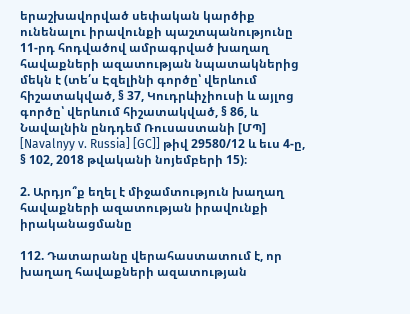երաշխավորված սեփական կարծիք ունենալու իրավունքի պաշտպանությունը 11-րդ հոդվածով ամրագրված խաղաղ հավաքների ազատության նպատակներից մեկն է (տե՛ս Էզելինի գործը՝ վերևում հիշատակված, § 37, Կուդրևիչիուսի և այլոց գործը՝ վերևում հիշատակված, § 86, և Նավալնին ընդդեմ Ռուսաստանի [ՄՊ] [Navalnyy v. Russia] [GC]] թիվ 29580/12 և եւս 4-ը, § 102, 2018 թվականի նոյեմբերի 15)։

2. Արդյո՞ք եղել է միջամտություն խաղաղ հավաքների ազատության իրավունքի իրականացմանը

112. Դատարանը վերահաստատում է, որ խաղաղ հավաքների ազատության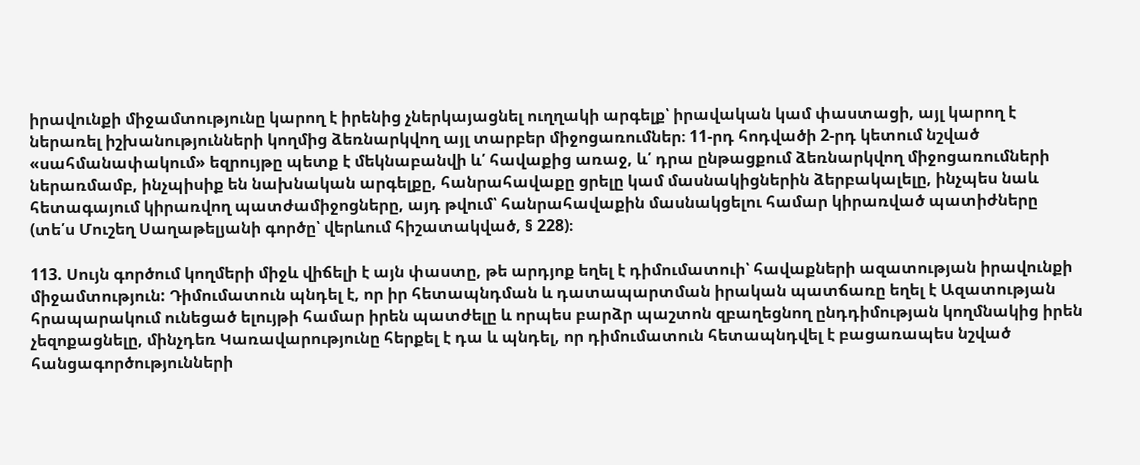իրավունքի միջամտությունը կարող է իրենից չներկայացնել ուղղակի արգելք՝ իրավական կամ փաստացի, այլ կարող է ներառել իշխանությունների կողմից ձեռնարկվող այլ տարբեր միջոցառումներ։ 11-րդ հոդվածի 2-րդ կետում նշված «սահմանափակում» եզրույթը պետք է մեկնաբանվի և՛ հավաքից առաջ, և՛ դրա ընթացքում ձեռնարկվող միջոցառումների ներառմամբ, ինչպիսիք են նախնական արգելքը, հանրահավաքը ցրելը կամ մասնակիցներին ձերբակալելը, ինչպես նաև հետագայում կիրառվող պատժամիջոցները, այդ թվում՝ հանրահավաքին մասնակցելու համար կիրառված պատիժները (տե՛ս Մուշեղ Սաղաթելյանի գործը՝ վերևում հիշատակված, § 228)։

113. Սույն գործում կողմերի միջև վիճելի է այն փաստը, թե արդյոք եղել է դիմումատուի՝ հավաքների ազատության իրավունքի միջամտություն: Դիմումատուն պնդել է, որ իր հետապնդման և դատապարտման իրական պատճառը եղել է Ազատության հրապարակում ունեցած ելույթի համար իրեն պատժելը և որպես բարձր պաշտոն զբաղեցնող ընդդիմության կողմնակից իրեն չեզոքացնելը, մինչդեռ Կառավարությունը հերքել է դա և պնդել, որ դիմումատուն հետապնդվել է բացառապես նշված հանցագործությունների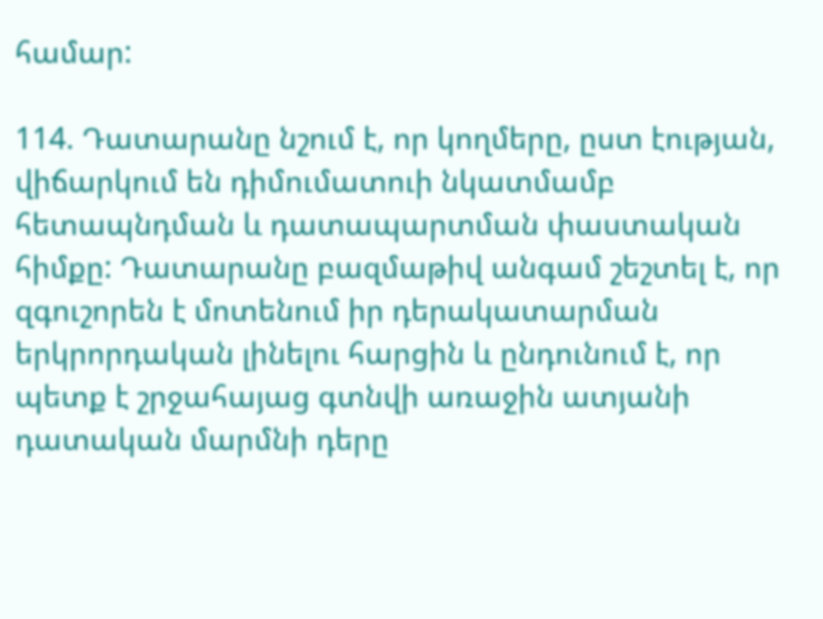համար:

114. Դատարանը նշում է, որ կողմերը, ըստ էության, վիճարկում են դիմումատուի նկատմամբ հետապնդման և դատապարտման փաստական հիմքը: Դատարանը բազմաթիվ անգամ շեշտել է, որ զգուշորեն է մոտենում իր դերակատարման երկրորդական լինելու հարցին և ընդունում է, որ պետք է շրջահայաց գտնվի առաջին ատյանի դատական մարմնի դերը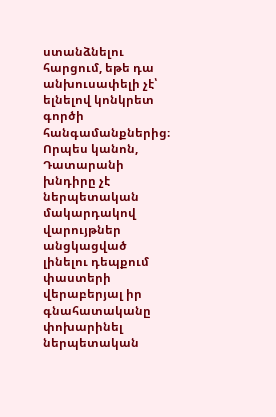ստանձնելու հարցում, եթե դա անխուսափելի չէ՝ ելնելով կոնկրետ գործի հանգամանքներից։ Որպես կանոն, Դատարանի խնդիրը չէ ներպետական մակարդակով վարույթներ անցկացված լինելու դեպքում փաստերի վերաբերյալ իր գնահատականը փոխարինել ներպետական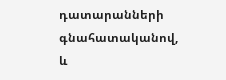դատարանների գնահատականով, և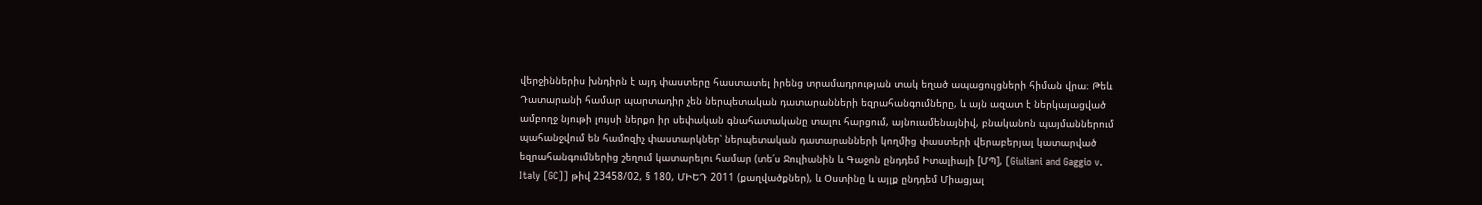վերջիններիս խնդիրն է այդ փաստերը հաստատել իրենց տրամադրության տակ եղած ապացույցների հիման վրա։ Թեև Դատարանի համար պարտադիր չեն ներպետական դատարանների եզրահանգումները, և այն ազատ է ներկայացված ամբողջ նյութի լույսի ներքո իր սեփական գնահատականը տալու հարցում, այնուամենայնիվ, բնականոն պայմաններում պահանջվում են համոզիչ փաստարկներ՝ ներպետական դատարանների կողմից փաստերի վերաբերյալ կատարված եզրահանգումներից շեղում կատարելու համար (տե՛ս Ջուլիանին և Գաջոն ընդդեմ Իտալիայի [ՄՊ], [Giuliani and Gaggio v. Italy [GC]] թիվ 23458/02, § 180, ՄԻԵԴ 2011 (քաղվածքներ), և Օստինը և այլք ընդդեմ Միացյալ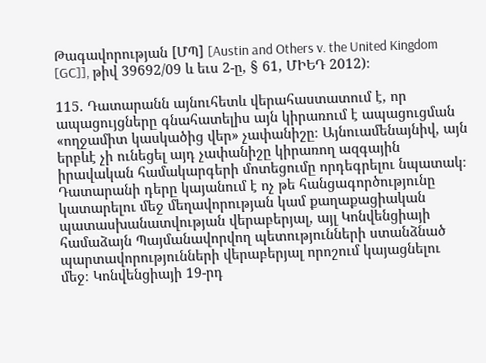Թագավորության [ՄՊ] [Austin and Others v. the United Kingdom [GC]], թիվ 39692/09 և եւս 2-ը, § 61, ՄԻԵԴ 2012)։

115. Դատարանն այնուհետև վերահաստատում է, որ ապացույցները գնահատելիս այն կիրառում է ապացուցման «ողջամիտ կասկածից վեր» չափանիշը։ Այնուամենայնիվ, այն երբևէ չի ունեցել այդ չափանիշը կիրառող ազգային իրավական համակարգերի մոտեցումը որդեգրելու նպատակ։ Դատարանի դերը կայանում է ոչ թե հանցագործությունը կատարելու մեջ մեղավորության կամ քաղաքացիական պատասխանատվության վերաբերյալ, այլ Կոնվենցիայի համաձայն Պայմանավորվող պետությունների ստանձնած պարտավորությունների վերաբերյալ որոշում կայացնելու մեջ։ Կոնվենցիայի 19-րդ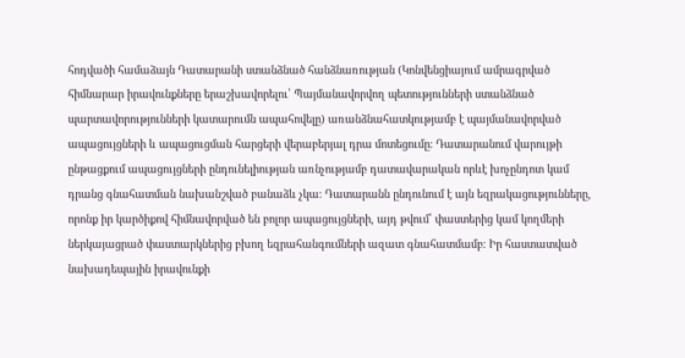հոդվածի համաձայն Դատարանի ստանձնած հանձնառության (Կոնվենցիայում ամրագրված հիմնարար իրավունքները երաշխավորելու՝ Պայմանավորվող պետությունների ստանձնած պարտավորությունների կատարումն ապահովելը) առանձնահատկությամբ է պայմանավորված ապացույցների և ապացուցման հարցերի վերաբերյալ դրա մոտեցումը։ Դատարանում վարույթի ընթացքում ապացույցների ընդունելիության առնչությամբ դատավարական որևէ խոչընդոտ կամ դրանց գնահատման նախանշված բանաձև չկա։ Դատարանն ընդունում է այն եզրակացությունները, որոնք իր կարծիքով հիմնավորված են բոլոր ապացույցների, այդ թվում՝ փաստերից կամ կողմերի ներկայացրած փաստարկներից բխող եզրահանգումների ազատ գնահատմամբ։ Իր հաստատված նախադեպային իրավունքի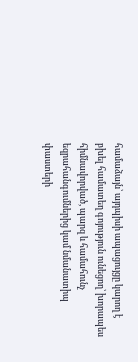համաձայն՝ այդպիսի ապացույցը կարող է բխել համատեղ գոյություն ունեցող՝ խորապես հիմնավորված, պարզ և համահունչ եզրահանգումներից կամ նմանատիպ փաստերի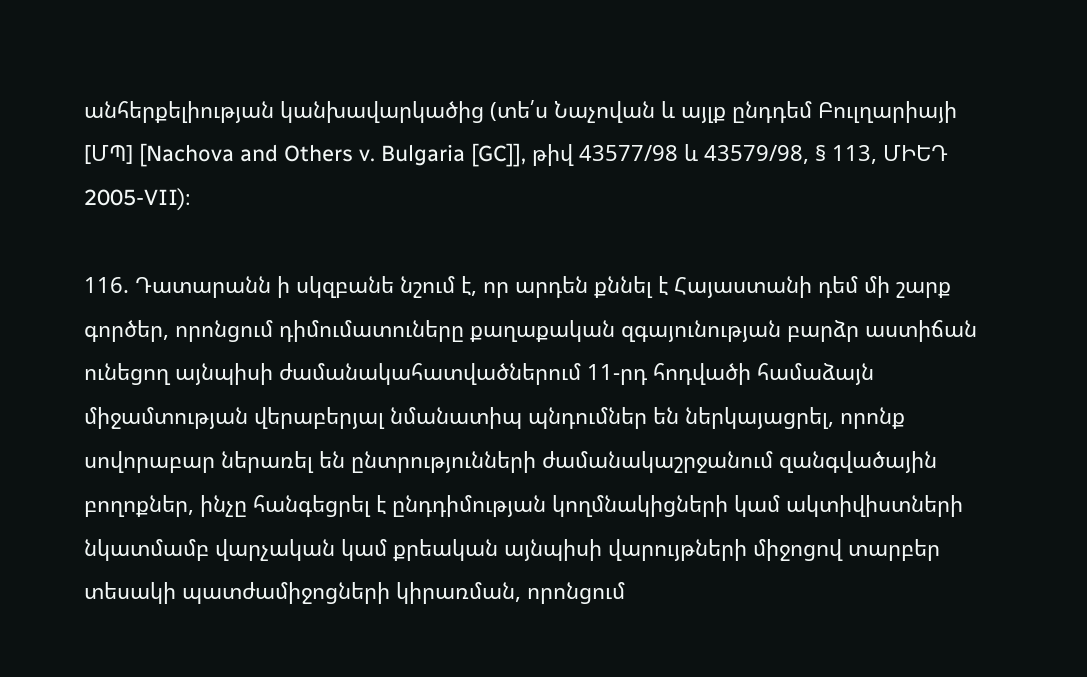անհերքելիության կանխավարկածից (տե՛ս Նաչովան և այլք ընդդեմ Բուլղարիայի [ՄՊ] [Nachova and Others v. Bulgaria [GC]], թիվ 43577/98 և 43579/98, § 113, ՄԻԵԴ 2005-VII)։

116. Դատարանն ի սկզբանե նշում է, որ արդեն քննել է Հայաստանի դեմ մի շարք գործեր, որոնցում դիմումատուները քաղաքական զգայունության բարձր աստիճան ունեցող այնպիսի ժամանակահատվածներում 11-րդ հոդվածի համաձայն միջամտության վերաբերյալ նմանատիպ պնդումներ են ներկայացրել, որոնք սովորաբար ներառել են ընտրությունների ժամանակաշրջանում զանգվածային բողոքներ, ինչը հանգեցրել է ընդդիմության կողմնակիցների կամ ակտիվիստների նկատմամբ վարչական կամ քրեական այնպիսի վարույթների միջոցով տարբեր տեսակի պատժամիջոցների կիրառման, որոնցում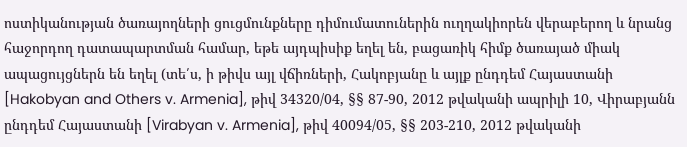ոստիկանության ծառայողների ցուցմունքները դիմումատուներին ուղղակիորեն վերաբերող և նրանց հաջորդող դատապարտման համար, եթե այդպիսիք եղել են, բացառիկ հիմք ծառայած միակ ապացույցներն են եղել (տե՛ս, ի թիվս այլ վճիռների, Հակոբյանը և այլք ընդդեմ Հայաստանի [Hakobyan and Others v. Armenia], թիվ 34320/04, §§ 87-90, 2012 թվականի ապրիլի 10, Վիրաբյանն ընդդեմ Հայաստանի [Virabyan v. Armenia], թիվ 40094/05, §§ 203-210, 2012 թվականի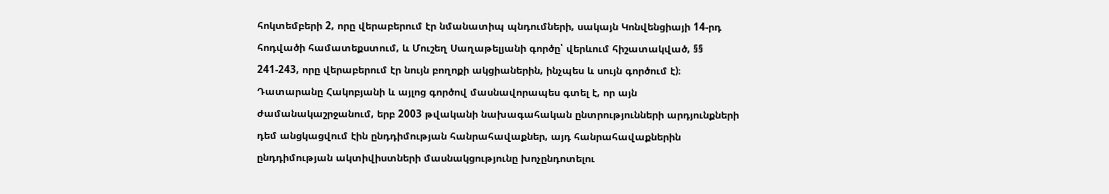հոկտեմբերի 2, որը վերաբերում էր նմանատիպ պնդումների, սակայն Կոնվենցիայի 14-րդ հոդվածի համատեքստում, և Մուշեղ Սաղաթելյանի գործը՝ վերևում հիշատակված, §§ 241-243, որը վերաբերում էր նույն բողոքի ակցիաներին, ինչպես և սույն գործում է)։ Դատարանը Հակոբյանի և այլոց գործով մասնավորապես գտել է, որ այն ժամանակաշրջանում, երբ 2003 թվականի նախագահական ընտրությունների արդյունքների դեմ անցկացվում էին ընդդիմության հանրահավաքներ, այդ հանրահավաքներին ընդդիմության ակտիվիստների մասնակցությունը խոչընդոտելու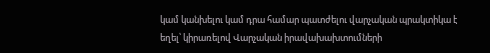կամ կանխելու կամ դրա համար պատժելու վարչական պրակտիկա է եղել՝ կիրառելով Վարչական իրավախախտումների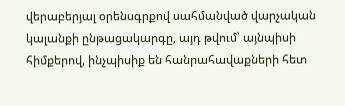վերաբերյալ օրենսգրքով սահմանված վարչական կալանքի ընթացակարգը, այդ թվում՝ այնպիսի հիմքերով, ինչպիսիք են հանրահավաքների հետ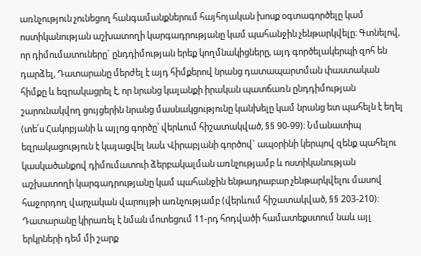առնչություն չունեցող հանգամանքներում հայհոյական խոսք օգտագործելը կամ ոստիկանության աշխատողի կարգադրությանը կամ պահանջին չենթարկվելը։ Գտնելով, որ դիմումատուները` ընդդիմության երեք կողմնակիցները, այդ գործելակերպի զոհ են դարձել, Դատարանը մերժել է այդ հիմքերով նրանց դատապարտման փաստական հիմքը և եզրակացրել է, որ նրանց կալանքի իրական պատճառն ընդդիմության շարունակվող ցույցերին նրանց մասնակցությունը կանխելը կամ նրանց ետ պահելն է եղել (տե՛ս Հակոբյանի և այլոց գործը՝ վերևում հիշատակված, §§ 90-99)։ Նմանատիպ եզրակացություն է կայացվել նաև Վիրաբյանի գործով` ապօրինի կերպով զենք պահելու կասկածանքով դիմումատուի ձերբակալման առնչությամբ և ոստիկանության աշխատողի կարգադրությանը կամ պահանջին ենթադրաբար չենթարկվելու մասով հաջորդող վարչական վարույթի առնչությամբ (վերևում հիշատակված, §§ 203-210): Դատարանը կիրառել է նման մոտեցում 11-րդ հոդվածի համատեքստում նաև այլ երկրների դեմ մի շարք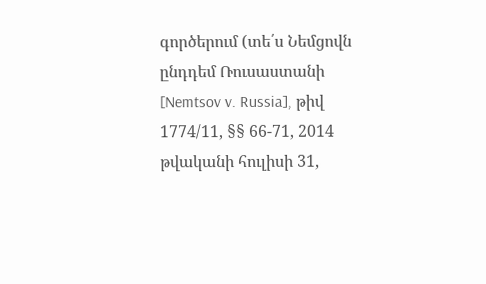գործերում (տե՛ս Նեմցովն ընդդեմ Ռուսաստանի [Nemtsov v. Russia], թիվ 1774/11, §§ 66-71, 2014 թվականի հուլիսի 31,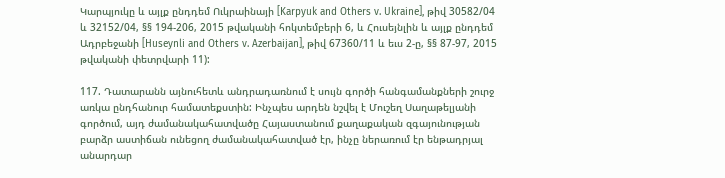Կարպյուկը և այլք ընդդեմ Ուկրաինայի [Karpyuk and Others v. Ukraine], թիվ 30582/04 և 32152/04, §§ 194-206, 2015 թվականի հոկտեմբերի 6, և Հուսեյնլին և այլք ընդդեմ Ադրբեջանի [Huseynli and Others v. Azerbaijan], թիվ 67360/11 և եւս 2-ը, §§ 87-97, 2015 թվականի փետրվարի 11):

117. Դատարանն այնուհետև անդրադառնում է սույն գործի հանգամանքների շուրջ առկա ընդհանուր համատեքստին: Ինչպես արդեն նշվել է Մուշեղ Սաղաթելյանի գործում, այդ ժամանակահատվածը Հայաստանում քաղաքական զգայունության բարձր աստիճան ունեցող ժամանակահատված էր, ինչը ներառում էր ենթադրյալ անարդար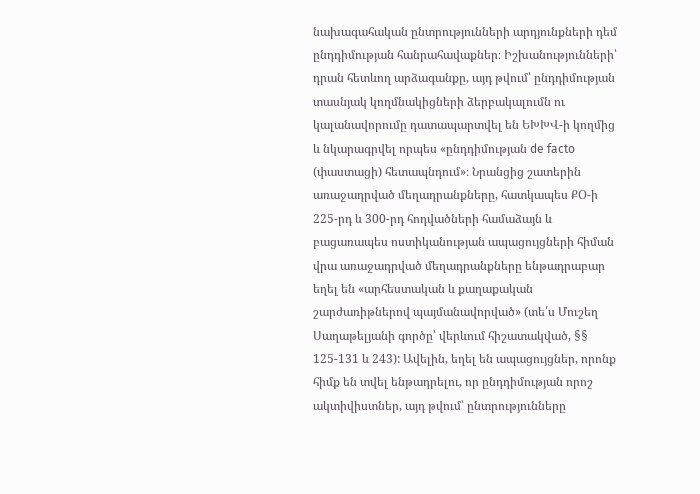նախագահական ընտրությունների արդյունքների դեմ ընդդիմության հանրահավաքներ։ Իշխանությունների՝ դրան հետևող արձագանքը, այդ թվում՝ ընդդիմության տասնյակ կողմնակիցների ձերբակալումն ու կալանավորումը դատապարտվել են ԵԽԽՎ-ի կողմից և նկարագրվել որպես «ընդդիմության de facto (փաստացի) հետապնդում»։ Նրանցից շատերին առաջադրված մեղադրանքները, հատկապես ՔՕ-ի 225-րդ և 300-րդ հոդվածների համաձայն և բացառապես ոստիկանության ապացույցների հիման վրա առաջադրված մեղադրանքները ենթադրաբար եղել են «արհեստական և քաղաքական շարժառիթներով պայմանավորված» (տե՛ս Մուշեղ Սաղաթելյանի գործը՝ վերևում հիշատակված, §§ 125-131 և 243): Ավելին, եղել են ապացույցներ, որոնք հիմք են տվել ենթադրելու, որ ընդդիմության որոշ ակտիվիստներ, այդ թվում՝ ընտրությունները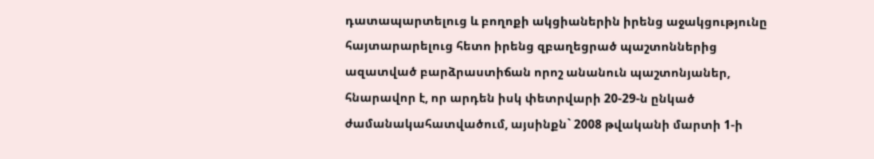դատապարտելուց և բողոքի ակցիաներին իրենց աջակցությունը հայտարարելուց հետո իրենց զբաղեցրած պաշտոններից ազատված բարձրաստիճան որոշ անանուն պաշտոնյաներ, հնարավոր է, որ արդեն իսկ փետրվարի 20-29-ն ընկած ժամանակահատվածում, այսինքն` 2008 թվականի մարտի 1-ի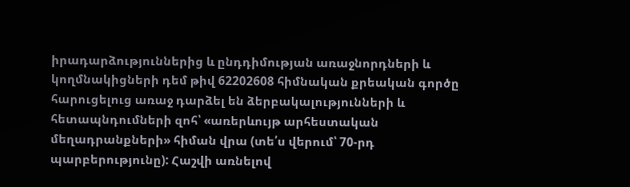իրադարձություններից և ընդդիմության առաջնորդների և կողմնակիցների դեմ թիվ 62202608 հիմնական քրեական գործը հարուցելուց առաջ դարձել են ձերբակալությունների և հետապնդումների զոհ՝ «առերևույթ արհեստական մեղադրանքների» հիման վրա (տե՛ս վերում՝ 70-րդ պարբերությունը): Հաշվի առնելով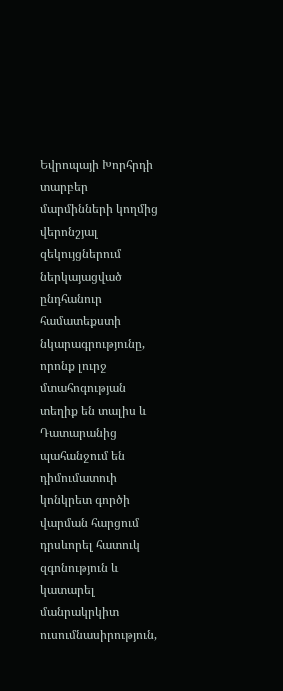Եվրոպայի Խորհրդի տարբեր մարմինների կողմից վերոնշյալ զեկույցներում ներկայացված ընդհանուր համատեքստի նկարագրությունը, որոնք լուրջ մտահոգության տեղիք են տալիս և Դատարանից պահանջում են դիմումատուի կոնկրետ գործի վարման հարցում դրսևորել հատուկ զգոնություն և կատարել մանրակրկիտ ուսումնասիրություն,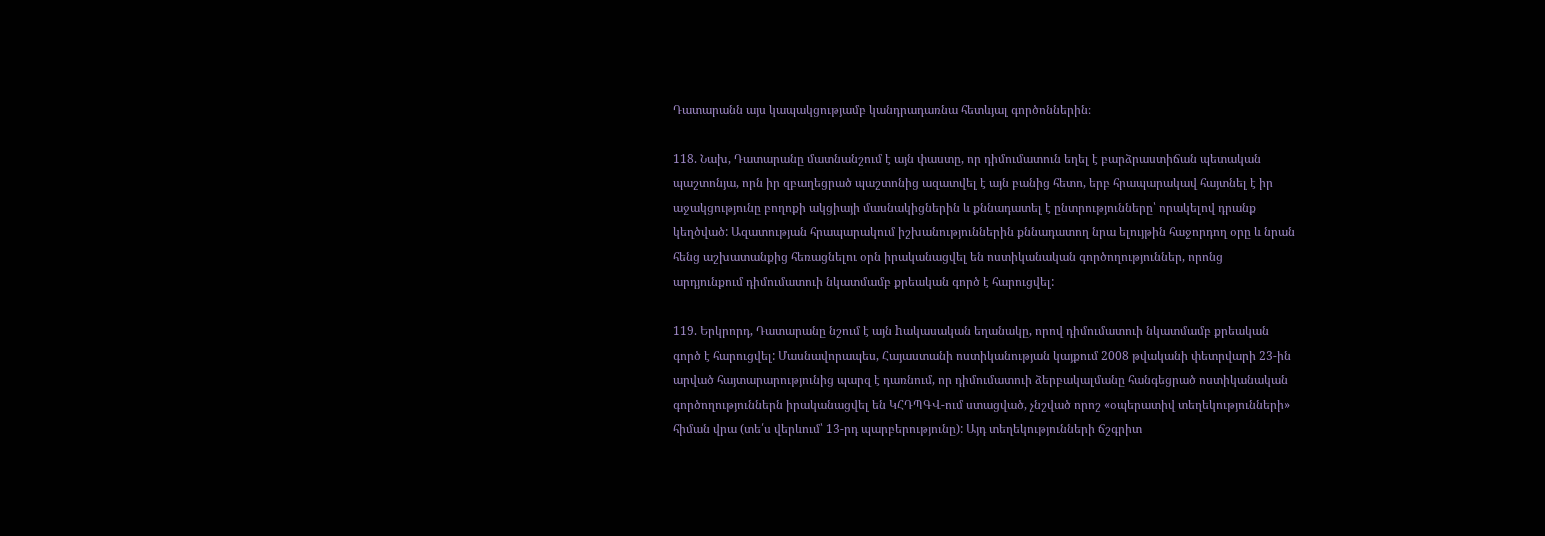Դատարանն այս կապակցությամբ կանդրադառնա հետևյալ գործոններին։

118. Նախ, Դատարանը մատնանշում է այն փաստը, որ դիմումատուն եղել է բարձրաստիճան պետական պաշտոնյա, որն իր զբաղեցրած պաշտոնից ազատվել է այն բանից հետո, երբ հրապարակավ հայտնել է իր աջակցությունը բողոքի ակցիայի մասնակիցներին և քննադատել է ընտրությունները՝ որակելով դրանք կեղծված: Ազատության հրապարակում իշխանություններին քննադատող նրա ելույթին հաջորդող օրը և նրան հենց աշխատանքից հեռացնելու օրն իրականացվել են ոստիկանական գործողություններ, որոնց արդյունքում դիմումատուի նկատմամբ քրեական գործ է հարուցվել:

119. Երկրորդ, Դատարանը նշում է այն hակասական եղանակը, որով դիմումատուի նկատմամբ քրեական գործ է հարուցվել: Մասնավորապես, Հայաստանի ոստիկանության կայքում 2008 թվականի փետրվարի 23-ին արված հայտարարությունից պարզ է դառնում, որ դիմումատուի ձերբակալմանը հանգեցրած ոստիկանական գործողություններն իրականացվել են ԿՀԴՊԳՎ-ում ստացված, չնշված որոշ «օպերատիվ տեղեկությունների» հիման վրա (տե՛ս վերևում՝ 13-րդ պարբերությունը): Այդ տեղեկությունների ճշգրիտ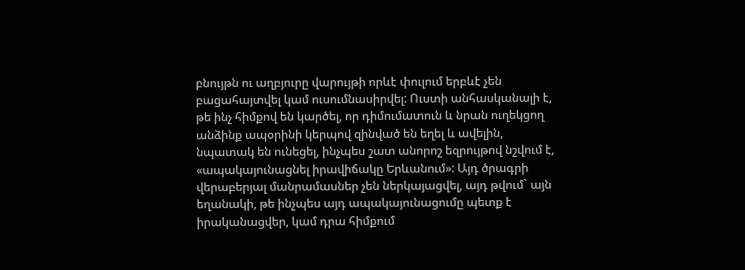բնույթն ու աղբյուրը վարույթի որևէ փուլում երբևէ չեն բացահայտվել կամ ուսումնասիրվել: Ուստի անհասկանալի է, թե ինչ հիմքով են կարծել, որ դիմումատուն և նրան ուղեկցող անձինք ապօրինի կերպով զինված են եղել և ավելին, նպատակ են ունեցել, ինչպես շատ անորոշ եզրույթով նշվում է, «ապակայունացնել իրավիճակը Երևանում»: Այդ ծրագրի վերաբերյալ մանրամասներ չեն ներկայացվել, այդ թվում` այն եղանակի, թե ինչպես այդ ապակայունացումը պետք է իրականացվեր, կամ դրա հիմքում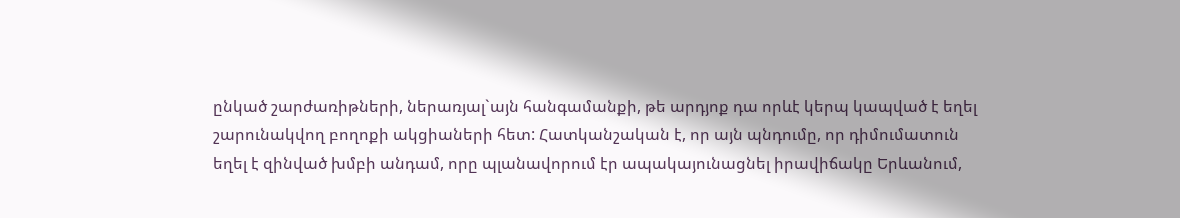ընկած շարժառիթների, ներառյալ`այն հանգամանքի, թե արդյոք դա որևէ կերպ կապված է եղել շարունակվող բողոքի ակցիաների հետ: Հատկանշական է, որ այն պնդումը, որ դիմումատուն եղել է զինված խմբի անդամ, որը պլանավորում էր ապակայունացնել իրավիճակը Երևանում,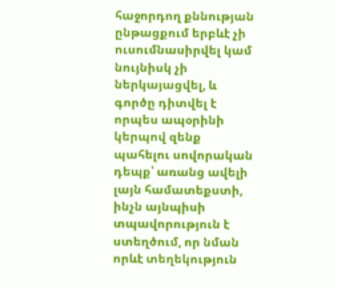հաջորդող քննության ընթացքում երբևէ չի ուսումնասիրվել կամ նույնիսկ չի ներկայացվել, և գործը դիտվել է որպես ապօրինի կերպով զենք պահելու սովորական դեպք՝ առանց ավելի լայն համատեքստի, ինչն այնպիսի տպավորություն է ստեղծում, որ նման որևէ տեղեկություն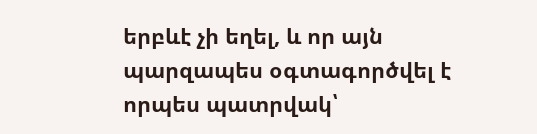երբևէ չի եղել, և որ այն պարզապես օգտագործվել է որպես պատրվակ՝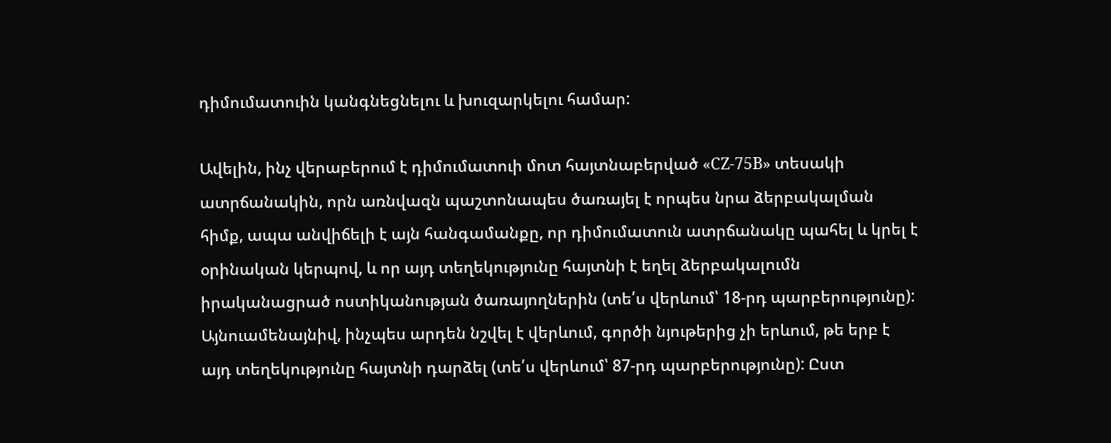դիմումատուին կանգնեցնելու և խուզարկելու համար:

Ավելին, ինչ վերաբերում է դիմումատուի մոտ հայտնաբերված «CZ-75B» տեսակի ատրճանակին, որն առնվազն պաշտոնապես ծառայել է որպես նրա ձերբակալման հիմք, ապա անվիճելի է այն հանգամանքը, որ դիմումատուն ատրճանակը պահել և կրել է օրինական կերպով, և որ այդ տեղեկությունը հայտնի է եղել ձերբակալումն իրականացրած ոստիկանության ծառայողներին (տե՛ս վերևում՝ 18-րդ պարբերությունը): Այնուամենայնիվ, ինչպես արդեն նշվել է վերևում, գործի նյութերից չի երևում, թե երբ է այդ տեղեկությունը հայտնի դարձել (տե՛ս վերևում՝ 87-րդ պարբերությունը): Ըստ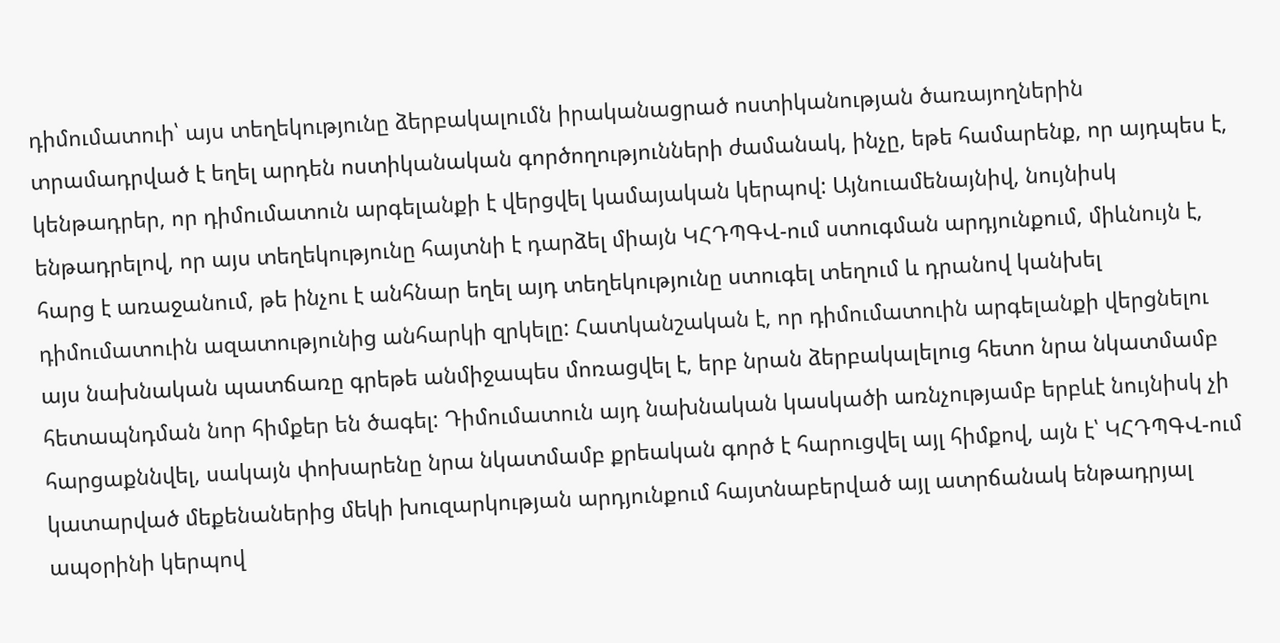դիմումատուի՝ այս տեղեկությունը ձերբակալումն իրականացրած ոստիկանության ծառայողներին տրամադրված է եղել արդեն ոստիկանական գործողությունների ժամանակ, ինչը, եթե համարենք, որ այդպես է, կենթադրեր, որ դիմումատուն արգելանքի է վերցվել կամայական կերպով: Այնուամենայնիվ, նույնիսկ ենթադրելով, որ այս տեղեկությունը հայտնի է դարձել միայն ԿՀԴՊԳՎ-ում ստուգման արդյունքում, միևնույն է, հարց է առաջանում, թե ինչու է անհնար եղել այդ տեղեկությունը ստուգել տեղում և դրանով կանխել դիմումատուին ազատությունից անհարկի զրկելը: Հատկանշական է, որ դիմումատուին արգելանքի վերցնելու այս նախնական պատճառը գրեթե անմիջապես մոռացվել է, երբ նրան ձերբակալելուց հետո նրա նկատմամբ հետապնդման նոր հիմքեր են ծագել: Դիմումատուն այդ նախնական կասկածի առնչությամբ երբևէ նույնիսկ չի հարցաքննվել, սակայն փոխարենը նրա նկատմամբ քրեական գործ է հարուցվել այլ հիմքով, այն է՝ ԿՀԴՊԳՎ-ում կատարված մեքենաներից մեկի խուզարկության արդյունքում հայտնաբերված այլ ատրճանակ ենթադրյալ ապօրինի կերպով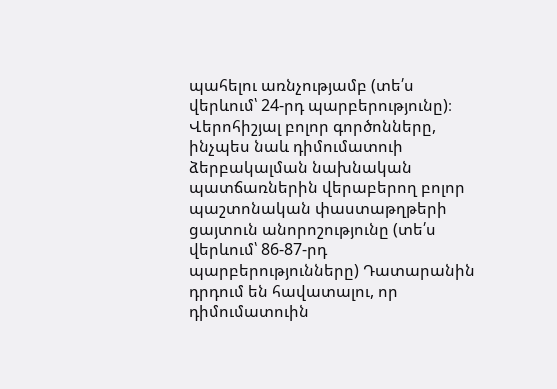պահելու առնչությամբ (տե՛ս վերևում՝ 24-րդ պարբերությունը)։ Վերոհիշյալ բոլոր գործոնները, ինչպես նաև դիմումատուի ձերբակալման նախնական պատճառներին վերաբերող բոլոր պաշտոնական փաստաթղթերի ցայտուն անորոշությունը (տե՛ս վերևում՝ 86-87-րդ պարբերությունները) Դատարանին դրդում են հավատալու, որ դիմումատուին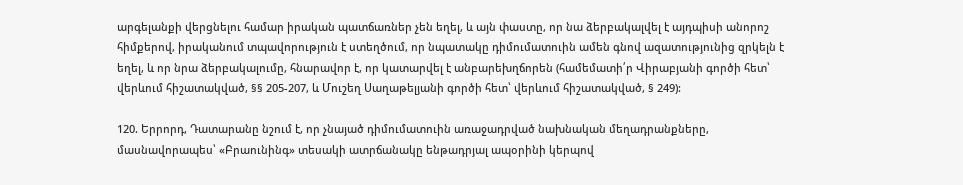արգելանքի վերցնելու համար իրական պատճառներ չեն եղել, և այն փաստը, որ նա ձերբակալվել է այդպիսի անորոշ հիմքերով, իրականում տպավորություն է ստեղծում, որ նպատակը դիմումատուին ամեն գնով ազատությունից զրկելն է եղել, և որ նրա ձերբակալումը, հնարավոր է, որ կատարվել է անբարեխղճորեն (համեմատի՛ր Վիրաբյանի գործի հետ՝ վերևում հիշատակված, §§ 205-207, և Մուշեղ Սաղաթելյանի գործի հետ՝ վերևում հիշատակված, § 249):

120. Երրորդ, Դատարանը նշում է, որ չնայած դիմումատուին առաջադրված նախնական մեղադրանքները, մասնավորապես՝ «Բրաունինգ» տեսակի ատրճանակը ենթադրյալ ապօրինի կերպով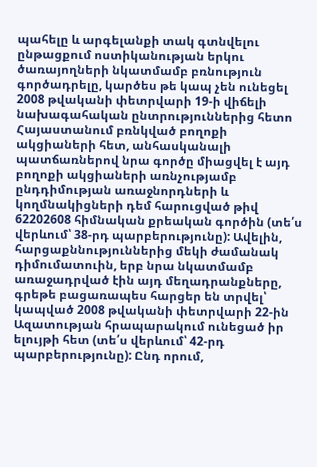պահելը և արգելանքի տակ գտնվելու ընթացքում ոստիկանության երկու ծառայողների նկատմամբ բռնություն գործադրելը, կարծես թե կապ չեն ունեցել 2008 թվականի փետրվարի 19-ի վիճելի նախագահական ընտրություններից հետո Հայաստանում բռնկված բողոքի ակցիաների հետ, անհասկանալի պատճառներով նրա գործը միացվել է այդ բողոքի ակցիաների առնչությամբ ընդդիմության առաջնորդների և կողմնակիցների դեմ հարուցված թիվ 62202608 հիմնական քրեական գործին (տե՛ս վերևում՝ 38-րդ պարբերությունը): Ավելին, հարցաքննություններից մեկի ժամանակ դիմումատուին, երբ նրա նկատմամբ առաջադրված էին այդ մեղադրանքները, գրեթե բացառապես հարցեր են տրվել՝ կապված 2008 թվականի փետրվարի 22-ին Ազատության հրապարակում ունեցած իր ելույթի հետ (տե՛ս վերևում՝ 42-րդ պարբերությունը): Ընդ որում,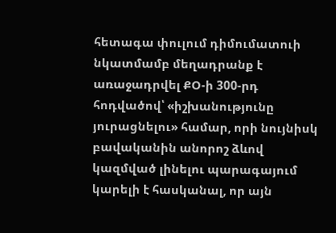հետագա փուլում դիմումատուի նկատմամբ մեղադրանք է առաջադրվել ՔՕ-ի 300-րդ հոդվածով՝ «իշխանությունը յուրացնելու» համար, որի նույնիսկ բավականին անորոշ ձևով կազմված լինելու պարագայում կարելի է հասկանալ, որ այն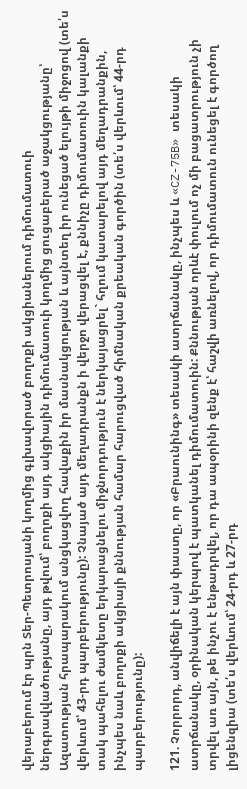վերաբերում էր պրն Տեր-Պետրոսյանի կողմից գլխավորած բողոքի ակցիաներում դիմումատուի ներգրավվածությանը, այդ թվում՝ բողոքի այդ ակցիային դիմումատուի կողմից ցուցաբերած աջակցությանը՝ Ազատության հրապարակում անցկացվող հավաքին իր մասնակցության և այնտեղ իր ունեցած ելույթի միջոցով (տե՛ս վերևում՝ 43-րդ պարբերությունը): Չնայած այդ մեղադրանքն ի վերջո վերացվել է, քննիչը դիմումատուին կալանքի տակ պահելու ժամկետը երկարացնելու միջնորդություն է ներկայացրել` հղում կատարելով այդ մեղադրանքին, ինչպես նաև բողոքի ակցիայի քննության համար հարուցված հիմնական քրեական գործին (տե՛ս վերևում՝ 44-րդ պարբերությունը):

121. Չորրորդ, անվիճելի է այն փաստը, որ «Բրաունինգ» տեսակի ատրճանակը, ինչպես և «CZ-75B» տեսակի ատրճանակը, օրինական կերպով է պատկանել դիմումատուին: Քննության որևէ փուլում ոչ մի բացատրություն չի տրվել առ այն, թե ինչու է ենթադրվել, որ դա ապօրինի զենք է՝ հաշվի առնելով, որ դիմումատուն ունեցել է գործող լիցենզիա (տե՛ս վերևում՝ 24-րդ և 27-րդ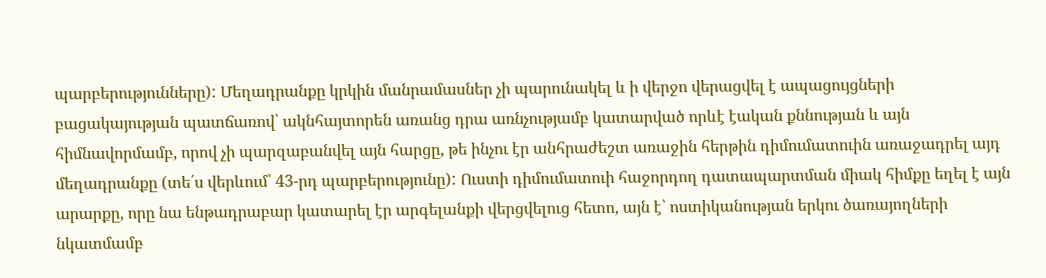պարբերությունները): Մեղադրանքը կրկին մանրամասներ չի պարունակել և ի վերջո վերացվել է ապացույցների բացակայության պատճառով՝ ակնհայտորեն առանց դրա առնչությամբ կատարված որևէ էական քննության և այն հիմնավորմամբ, որով չի պարզաբանվել այն հարցը, թե ինչու էր անհրաժեշտ առաջին հերթին դիմումատուին առաջադրել այդ մեղադրանքը (տե՛ս վերևում՝ 43-րդ պարբերությունը): Ուստի դիմումատուի հաջորդող դատապարտման միակ հիմքը եղել է այն արարքը, որը նա ենթադրաբար կատարել էր արգելանքի վերցվելուց հետո, այն է՝ ոստիկանության երկու ծառայողների նկատմամբ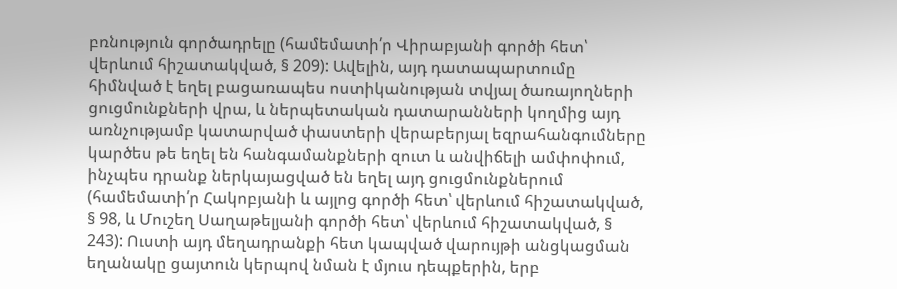բռնություն գործադրելը (համեմատի՛ր Վիրաբյանի գործի հետ՝ վերևում հիշատակված, § 209): Ավելին, այդ դատապարտումը հիմնված է եղել բացառապես ոստիկանության տվյալ ծառայողների ցուցմունքների վրա, և ներպետական դատարանների կողմից այդ առնչությամբ կատարված փաստերի վերաբերյալ եզրահանգումները կարծես թե եղել են հանգամանքների զուտ և անվիճելի ամփոփում, ինչպես դրանք ներկայացված են եղել այդ ցուցմունքներում (համեմատի՛ր Հակոբյանի և այլոց գործի հետ՝ վերևում հիշատակված, § 98, և Մուշեղ Սաղաթելյանի գործի հետ՝ վերևում հիշատակված, § 243): Ուստի այդ մեղադրանքի հետ կապված վարույթի անցկացման եղանակը ցայտուն կերպով նման է մյուս դեպքերին, երբ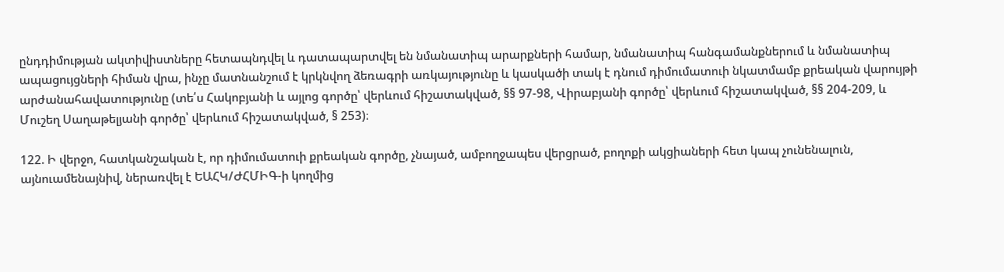ընդդիմության ակտիվիստները հետապնդվել և դատապարտվել են նմանատիպ արարքների համար, նմանատիպ հանգամանքներում և նմանատիպ ապացույցների հիման վրա, ինչը մատնանշում է կրկնվող ձեռագրի առկայությունը և կասկածի տակ է դնում դիմումատուի նկատմամբ քրեական վարույթի արժանահավատությունը (տե՛ս Հակոբյանի և այլոց գործը՝ վերևում հիշատակված, §§ 97-98, Վիրաբյանի գործը՝ վերևում հիշատակված, §§ 204-209, և Մուշեղ Սաղաթելյանի գործը՝ վերևում հիշատակված, § 253)։

122. Ի վերջո, հատկանշական է, որ դիմումատուի քրեական գործը, չնայած, ամբողջապես վերցրած, բողոքի ակցիաների հետ կապ չունենալուն, այնուամենայնիվ, ներառվել է ԵԱՀԿ/ԺՀՄԻԳ-ի կողմից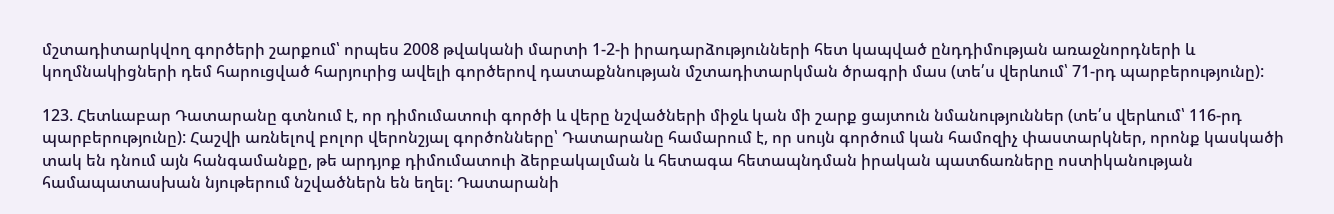մշտադիտարկվող գործերի շարքում՝ որպես 2008 թվականի մարտի 1-2-ի իրադարձությունների հետ կապված ընդդիմության առաջնորդների և կողմնակիցների դեմ հարուցված հարյուրից ավելի գործերով դատաքննության մշտադիտարկման ծրագրի մաս (տե՛ս վերևում՝ 71-րդ պարբերությունը):

123. Հետևաբար Դատարանը գտնում է, որ դիմումատուի գործի և վերը նշվածների միջև կան մի շարք ցայտուն նմանություններ (տե՛ս վերևում՝ 116-րդ պարբերությունը): Հաշվի առնելով բոլոր վերոնշյալ գործոնները՝ Դատարանը համարում է, որ սույն գործում կան համոզիչ փաստարկներ, որոնք կասկածի տակ են դնում այն հանգամանքը, թե արդյոք դիմումատուի ձերբակալման և հետագա հետապնդման իրական պատճառները ոստիկանության համապատասխան նյութերում նշվածներն են եղել։ Դատարանի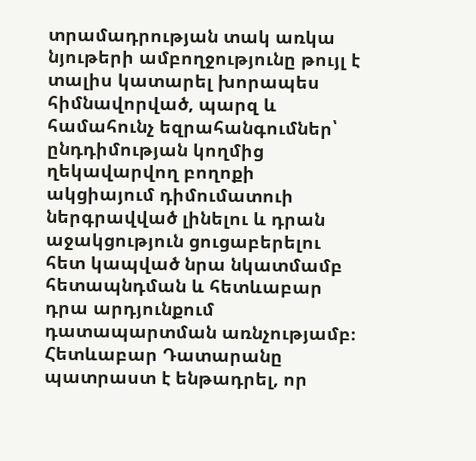տրամադրության տակ առկա նյութերի ամբողջությունը թույլ է տալիս կատարել խորապես հիմնավորված, պարզ և համահունչ եզրահանգումներ՝ ընդդիմության կողմից ղեկավարվող բողոքի ակցիայում դիմումատուի ներգրավված լինելու և դրան աջակցություն ցուցաբերելու հետ կապված նրա նկատմամբ հետապնդման և հետևաբար դրա արդյունքում դատապարտման առնչությամբ։ Հետևաբար Դատարանը պատրաստ է ենթադրել, որ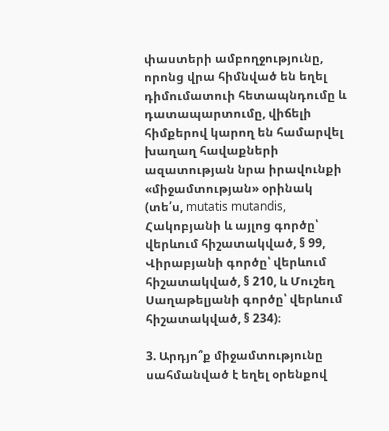փաստերի ամբողջությունը, որոնց վրա հիմնված են եղել դիմումատուի հետապնդումը և դատապարտումը, վիճելի հիմքերով կարող են համարվել խաղաղ հավաքների ազատության նրա իրավունքի «միջամտության» օրինակ (տե՛ս, mutatis mutandis, Հակոբյանի և այլոց գործը՝ վերևում հիշատակված, § 99, Վիրաբյանի գործը՝ վերևում հիշատակված, § 210, և Մուշեղ Սաղաթելյանի գործը՝ վերևում հիշատակված, § 234)։

3. Արդյո՞ք միջամտությունը սահմանված է եղել օրենքով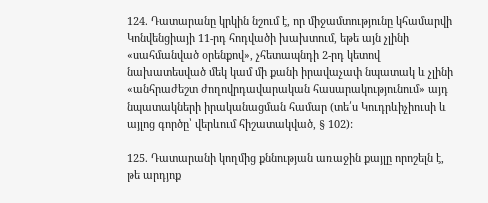124. Դատարանը կրկին նշում է, որ միջամտությունը կհամարվի Կոնվենցիայի 11-րդ հոդվածի խախտում, եթե այն չլինի «սահմանված օրենքով», չհետապնդի 2-րդ կետով նախատեսված մեկ կամ մի քանի իրավաչափ նպատակ և չլինի «անհրաժեշտ ժողովրդավարական հասարակությունում» այդ նպատակների իրականացման համար (տե՛ս Կուդրևիչիուսի և այլոց գործը՝ վերևում հիշատակված, § 102):

125. Դատարանի կողմից քննության առաջին քայլը որոշելն է, թե արդյոք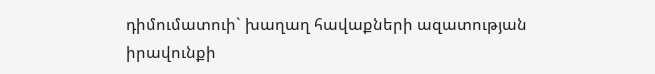դիմումատուի` խաղաղ հավաքների ազատության իրավունքի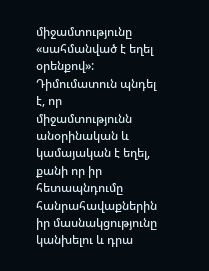միջամտությունը «սահմանված է եղել օրենքով»: Դիմումատուն պնդել է, որ միջամտությունն անօրինական և կամայական է եղել, քանի որ իր հետապնդումը հանրահավաքներին իր մասնակցությունը կանխելու և դրա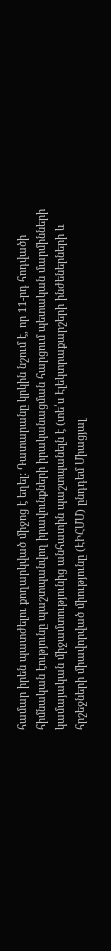համար իրեն պատժելու քողարկված միջոց է եղել: Դատարանը կրկին նշում է, որ 11-րդ հոդվածի հիմնական էությունը պաշտպանվող իրավունքների իրականացման հարցում պետական մարմինների կամայական միջամտությունից անհատին պաշտպանելն է (տե՛ս Էլեկտրաքարշերի ինժեներների և հրշեջների միավորված միությունը (ԷԻՀՄՄ) ընդդեմ Միացյալ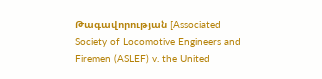Թագավորության [Associated Society of Locomotive Engineers and Firemen (ASLEF) v. the United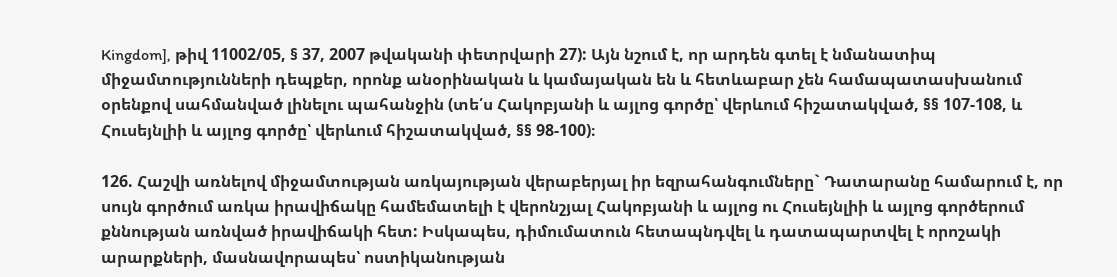Kingdom], թիվ 11002/05, § 37, 2007 թվականի փետրվարի 27): Այն նշում է, որ արդեն գտել է նմանատիպ միջամտությունների դեպքեր, որոնք անօրինական և կամայական են և հետևաբար չեն համապատասխանում օրենքով սահմանված լինելու պահանջին (տե՛ս Հակոբյանի և այլոց գործը՝ վերևում հիշատակված, §§ 107-108, և Հուսեյնլիի և այլոց գործը՝ վերևում հիշատակված, §§ 98-100)։

126. Հաշվի առնելով միջամտության առկայության վերաբերյալ իր եզրահանգումները` Դատարանը համարում է, որ սույն գործում առկա իրավիճակը համեմատելի է վերոնշյալ Հակոբյանի և այլոց ու Հուսեյնլիի և այլոց գործերում քննության առնված իրավիճակի հետ: Իսկապես, դիմումատուն հետապնդվել և դատապարտվել է որոշակի արարքների, մասնավորապես՝ ոստիկանության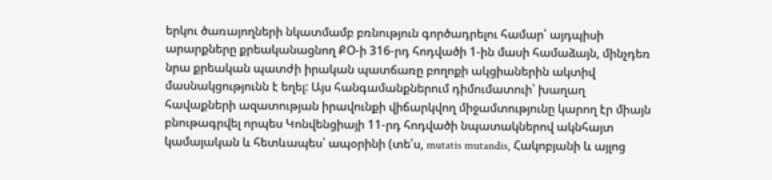երկու ծառայողների նկատմամբ բռնություն գործադրելու համար՝ այդպիսի արարքները քրեականացնող ՔՕ-ի 316-րդ հոդվածի 1-ին մասի համաձայն, մինչդեռ նրա քրեական պատժի իրական պատճառը բողոքի ակցիաներին ակտիվ մասնակցությունն է եղել: Այս հանգամանքներում դիմումատուի՝ խաղաղ հավաքների ազատության իրավունքի վիճարկվող միջամտությունը կարող էր միայն բնութագրվել որպես Կոնվենցիայի 11-րդ հոդվածի նպատակներով ակնհայտ կամայական և հետևապես՝ ապօրինի (տե՛ս, mutatis mutandis, Հակոբյանի և այլոց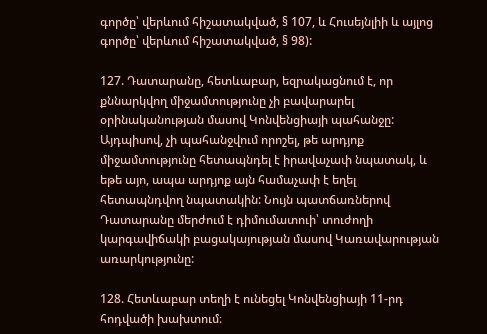գործը՝ վերևում հիշատակված, § 107, և Հուսեյնլիի և այլոց գործը՝ վերևում հիշատակված, § 98):

127. Դատարանը, հետևաբար, եզրակացնում է, որ քննարկվող միջամտությունը չի բավարարել օրինականության մասով Կոնվենցիայի պահանջը: Այդպիսով, չի պահանջվում որոշել, թե արդյոք միջամտությունը հետապնդել է իրավաչափ նպատակ, և եթե այո, ապա արդյոք այն համաչափ է եղել հետապնդվող նպատակին: Նույն պատճառներով Դատարանը մերժում է դիմումատուի՝ տուժողի կարգավիճակի բացակայության մասով Կառավարության առարկությունը:

128. Հետևաբար տեղի է ունեցել Կոնվենցիայի 11-րդ հոդվածի խախտում։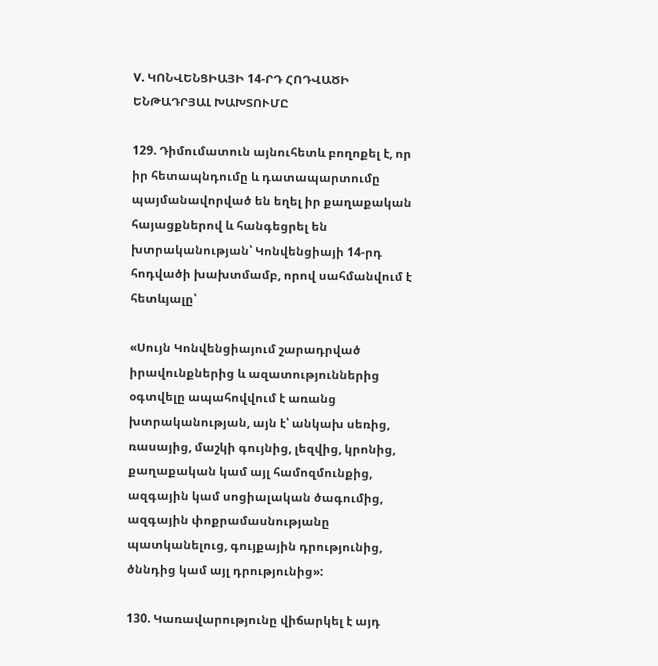V. ԿՈՆՎԵՆՑԻԱՅԻ 14-ՐԴ ՀՈԴՎԱԾԻ ԵՆԹԱԴՐՅԱԼ ԽԱԽՏՈՒՄԸ

129. Դիմումատուն այնուհետև բողոքել է, որ իր հետապնդումը և դատապարտումը պայմանավորված են եղել իր քաղաքական հայացքներով և հանգեցրել են խտրականության՝ Կոնվենցիայի 14-րդ հոդվածի խախտմամբ, որով սահմանվում է հետևյալը՝

«Սույն Կոնվենցիայում շարադրված իրավունքներից և ազատություններից օգտվելը ապահովվում է առանց խտրականության, այն է՝ անկախ սեռից, ռասայից, մաշկի գույնից, լեզվից, կրոնից, քաղաքական կամ այլ համոզմունքից, ազգային կամ սոցիալական ծագումից, ազգային փոքրամասնությանը պատկանելուց, գույքային դրությունից, ծննդից կամ այլ դրությունից»:

130. Կառավարությունը վիճարկել է այդ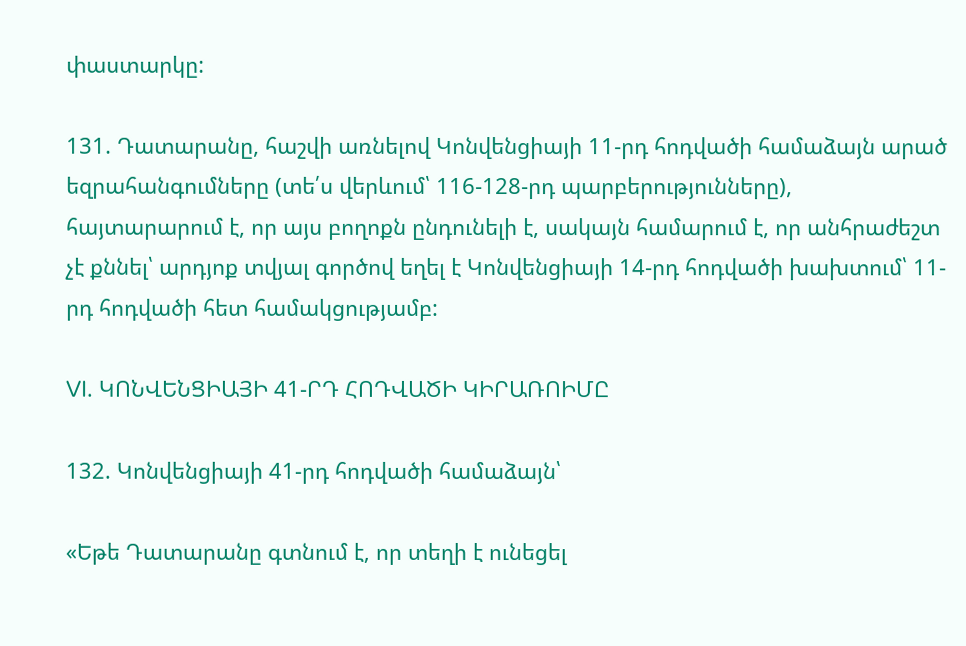փաստարկը:

131. Դատարանը, հաշվի առնելով Կոնվենցիայի 11-րդ հոդվածի համաձայն արած եզրահանգումները (տե՛ս վերևում՝ 116-128-րդ պարբերությունները), հայտարարում է, որ այս բողոքն ընդունելի է, սակայն համարում է, որ անհրաժեշտ չէ քննել՝ արդյոք տվյալ գործով եղել է Կոնվենցիայի 14-րդ հոդվածի խախտում՝ 11-րդ հոդվածի հետ համակցությամբ:

VI. ԿՈՆՎԵՆՑԻԱՅԻ 41-ՐԴ ՀՈԴՎԱԾԻ ԿԻՐԱՌՈԻՄԸ

132. Կոնվենցիայի 41-րդ հոդվածի համաձայն՝

«Եթե Դատարանը գտնում է, որ տեղի է ունեցել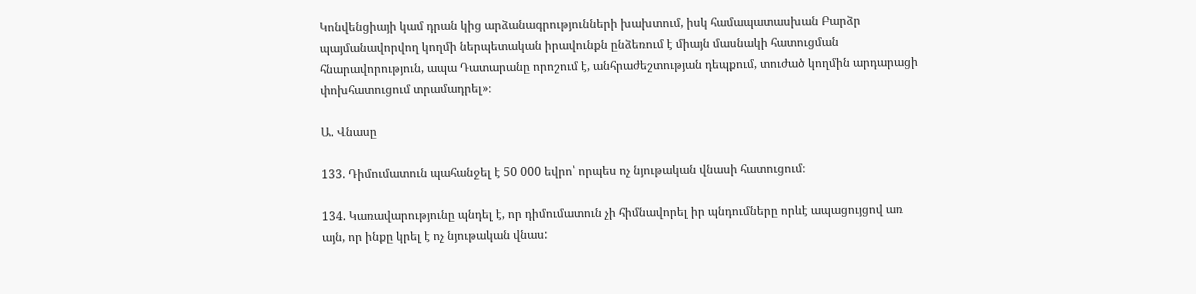Կոնվենցիայի կամ դրան կից արձանագրությունների խախտում, իսկ համապատասխան Բարձր պայմանավորվող կողմի ներպետական իրավունքն ընձեռում է միայն մասնակի հատուցման հնարավորություն, ապա Դատարանը որոշում է, անհրաժեշտության դեպքում, տուժած կողմին արդարացի փոխհատուցում տրամադրել»։

Ա. Վնասը

133. Դիմումատուն պահանջել է 50 000 եվրո՝ որպես ոչ նյութական վնասի հատուցում։

134. Կառավարությունը պնդել է, որ դիմումատուն չի հիմնավորել իր պնդումները որևէ ապացույցով առ այն, որ ինքը կրել է ոչ նյութական վնաս: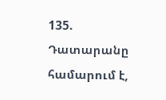135. Դատարանը համարում է,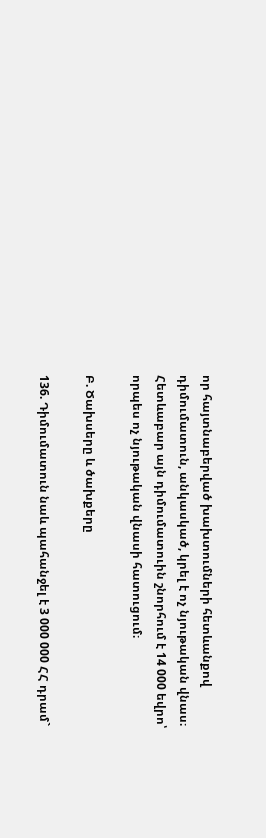որ հայտնաբերված խախտումների հետևանքով դիմումատուն, անկասկած, կրել է ոչ նյութական վնաս։ Հետևաբար այն դիմումատուին շնորհում է 14 000 եվրո՝ որպես ոչ նյութական վնասի հատուցում։

Բ. Ծախսերը և ծախքերը

136. Դիմումատուն նաև պահանջել է 3 000 000 ՀՀ դրամ`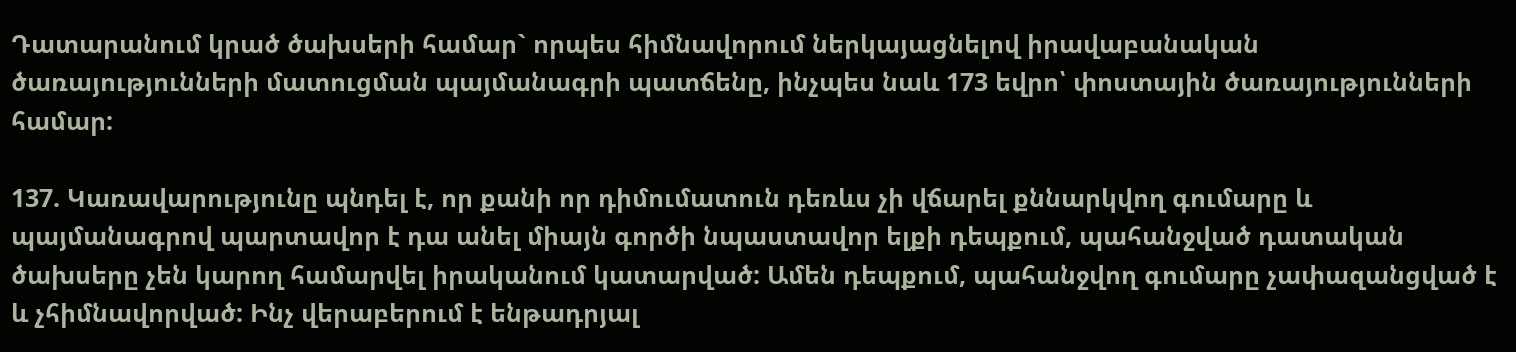Դատարանում կրած ծախսերի համար` որպես հիմնավորում ներկայացնելով իրավաբանական ծառայությունների մատուցման պայմանագրի պատճենը, ինչպես նաև 173 եվրո՝ փոստային ծառայությունների համար:

137. Կառավարությունը պնդել է, որ քանի որ դիմումատուն դեռևս չի վճարել քննարկվող գումարը և պայմանագրով պարտավոր է դա անել միայն գործի նպաստավոր ելքի դեպքում, պահանջված դատական ծախսերը չեն կարող համարվել իրականում կատարված: Ամեն դեպքում, պահանջվող գումարը չափազանցված է և չհիմնավորված: Ինչ վերաբերում է ենթադրյալ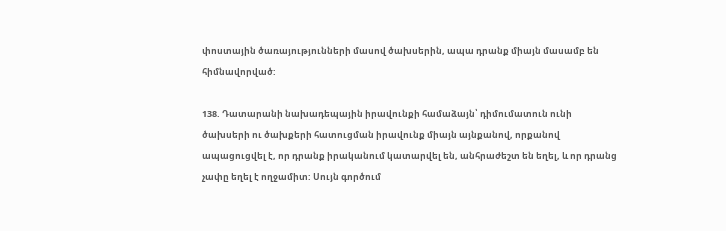փոստային ծառայությունների մասով ծախսերին, ապա դրանք միայն մասամբ են հիմնավորված:

138. Դատարանի նախադեպային իրավունքի համաձայն՝ դիմումատուն ունի ծախսերի ու ծախքերի հատուցման իրավունք միայն այնքանով, որքանով ապացուցվել է, որ դրանք իրականում կատարվել են, անհրաժեշտ են եղել, և որ դրանց չափը եղել է ողջամիտ: Սույն գործում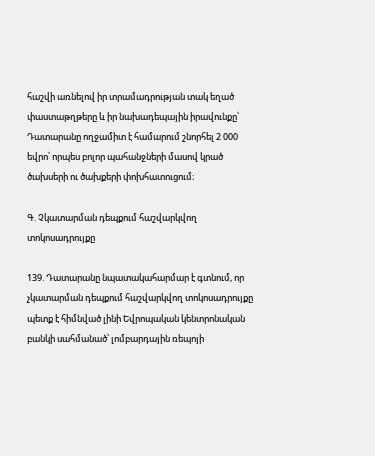հաշվի առնելով իր տրամադրության տակ եղած փաստաթղթերը և իր նախադեպային իրավունքը՝ Դատարանը ողջամիտ է համարում շնորհել 2 000 եվրո՝ որպես բոլոր պահանջների մասով կրած ծախսերի ու ծախքերի փոխհատուցում։

Գ. Չկատարման դեպքում հաշվարկվող տոկոսադրույքը

139. Դատարանը նպատակահարմար է գտնում, որ չկատարման դեպքում հաշվարկվող տոկոսադրույքը պետք է հիմնված լինի Եվրոպական կենտրոնական բանկի սահմանած՝ լոմբարդային ռեպոյի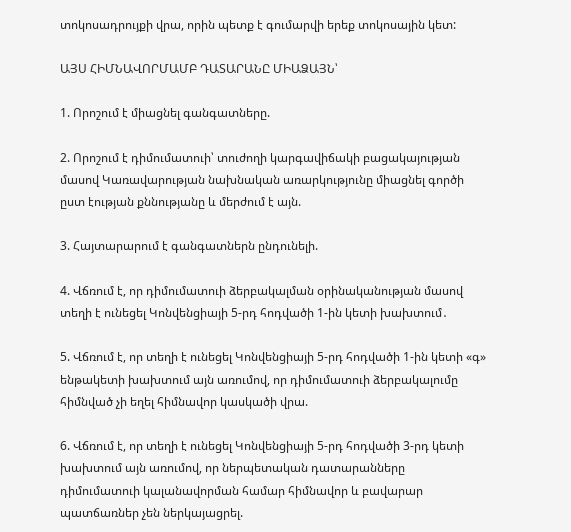տոկոսադրույքի վրա, որին պետք է գումարվի երեք տոկոսային կետ:

ԱՅՍ ՀԻՄՆԱՎՈՐՄԱՄԲ ԴԱՏԱՐԱՆԸ ՄԻԱՁԱՅՆ՝

1. Որոշում է միացնել գանգատները.

2. Որոշում է դիմումատուի՝ տուժողի կարգավիճակի բացակայության մասով Կառավարության նախնական առարկությունը միացնել գործի ըստ էության քննությանը և մերժում է այն.

3. Հայտարարում է գանգատներն ընդունելի.

4. Վճռում է, որ դիմումատուի ձերբակալման օրինականության մասով տեղի է ունեցել Կոնվենցիայի 5-րդ հոդվածի 1-ին կետի խախտում․

5. Վճռում է, որ տեղի է ունեցել Կոնվենցիայի 5-րդ հոդվածի 1-ին կետի «գ» ենթակետի խախտում այն առումով, որ դիմումատուի ձերբակալումը հիմնված չի եղել հիմնավոր կասկածի վրա.

6. Վճռում է, որ տեղի է ունեցել Կոնվենցիայի 5-րդ հոդվածի 3-րդ կետի խախտում այն առումով, որ ներպետական դատարանները դիմումատուի կալանավորման համար հիմնավոր և բավարար պատճառներ չեն ներկայացրել.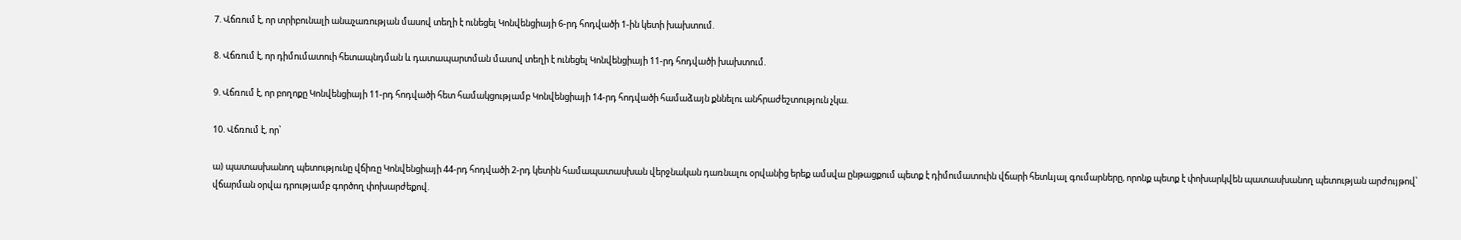7. Վճռում է, որ տրիբունալի անաչառության մասով տեղի է ունեցել Կոնվենցիայի 6-րդ հոդվածի 1-ին կետի խախտում.

8. Վճռում է, որ դիմումատուի հետապնդման և դատապարտման մասով տեղի է ունեցել Կոնվենցիայի 11-րդ հոդվածի խախտում.

9. Վճռում է, որ բողոքը Կոնվենցիայի 11-րդ հոդվածի հետ համակցությամբ Կոնվենցիայի 14-րդ հոդվածի համաձայն քննելու անհրաժեշտություն չկա.

10. Վճռում է, որ՝

ա) պատասխանող պետությունը վճիռը Կոնվենցիայի 44-րդ հոդվածի 2-րդ կետին համապատասխան վերջնական դառնալու օրվանից երեք ամսվա ընթացքում պետք է դիմումատուին վճարի հետևյալ գումարները, որոնք պետք է փոխարկվեն պատասխանող պետության արժույթով՝ վճարման օրվա դրությամբ գործող փոխարժեքով.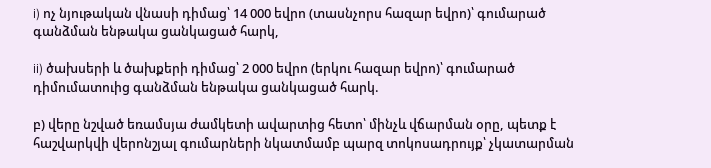i) ոչ նյութական վնասի դիմաց՝ 14 000 եվրո (տասնչորս հազար եվրո)՝ գումարած գանձման ենթակա ցանկացած հարկ,

ii) ծախսերի և ծախքերի դիմաց՝ 2 000 եվրո (երկու հազար եվրո)՝ գումարած դիմումատուից գանձման ենթակա ցանկացած հարկ.

բ) վերը նշված եռամսյա ժամկետի ավարտից հետո՝ մինչև վճարման օրը, պետք է հաշվարկվի վերոնշյալ գումարների նկատմամբ պարզ տոկոսադրույք՝ չկատարման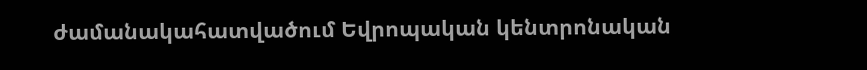ժամանակահատվածում Եվրոպական կենտրոնական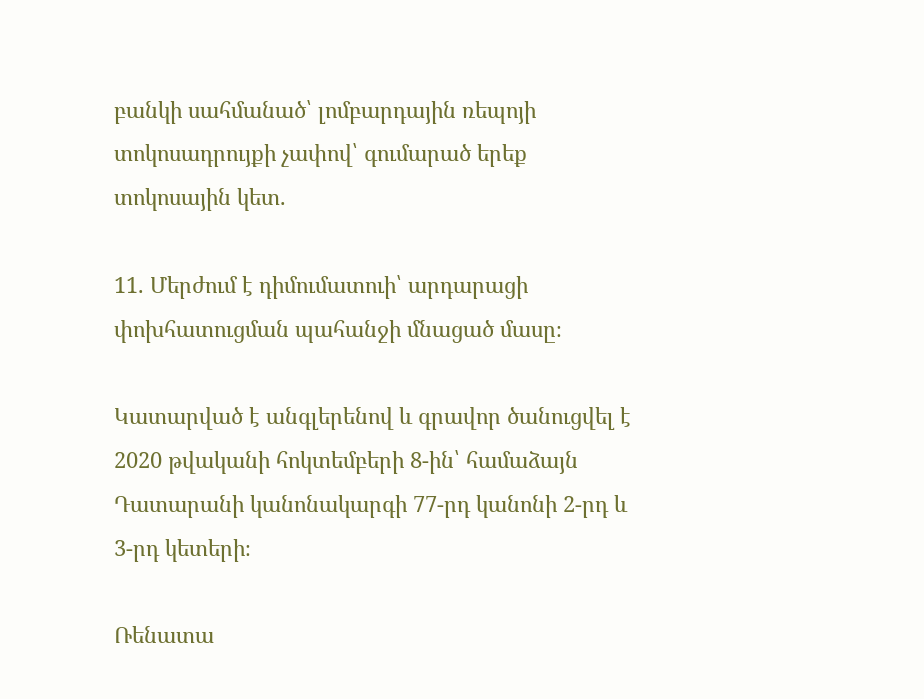բանկի սահմանած՝ լոմբարդային ռեպոյի տոկոսադրույքի չափով՝ գումարած երեք տոկոսային կետ.

11. Մերժում է դիմումատուի՝ արդարացի փոխհատուցման պահանջի մնացած մասը։

Կատարված է անգլերենով և գրավոր ծանուցվել է 2020 թվականի հոկտեմբերի 8-ին՝ համաձայն Դատարանի կանոնակարգի 77-րդ կանոնի 2-րդ և 3-րդ կետերի։

Ռենատա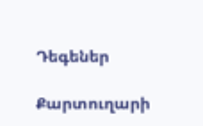Դեգեներ

Քարտուղարի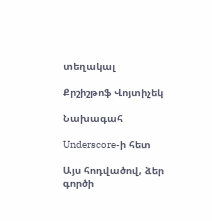տեղակալ

Քրշիշթոֆ Վոյտիչեկ

Նախագահ

Underscore-ի հետ

Այս հոդվածով, ձեր գործի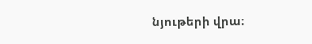նյութերի վրա։